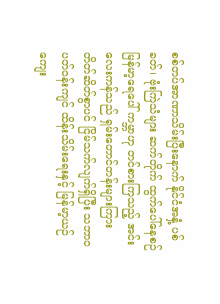စစ်တပ်အာဏာသိမ်းပြီးနောက် နိုင်ငံအနှံ့ ပစ်ခတ်၊ ဗုံးကြဲသံများ ဆက်တိုက် ထွက်ပေါ်နေစဉ် မြန်မာ့ရေပေါ် ကမ္ဘာဟု တင်စားကြသည့် အင်းလေးကန်သည် ရှမ်းတောင်တန်းများကြား တိတ်ဆိတ်စွာပင် ငြိမ်သက်လျက်ရှိပြီး သဘာဝပတ်ဝန်းကျင် ထိန်းသိမ်းရေးနှင့် မြန်မာ့ယဉ်ကျေး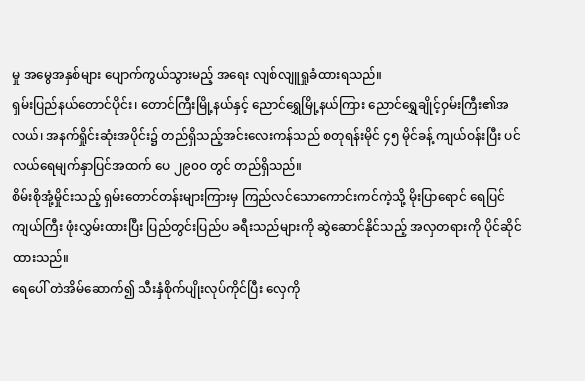မှု အမွေအနှစ်များ ပျောက်ကွယ်သွားမည့် အရေး လျစ်လျူရှုခံထားရသည်။
ရှမ်းပြည်နယ်တောင်ပိုင်း၊ တောင်ကြီးမြို့နယ်နှင့် ညောင်ရွှေမြို့နယ်ကြား ညောင်ရွှေချိုင့်ဝှမ်းကြီး၏အလယ်၊ အနက်ရှိုင်းဆုံးအပိုင်း၌ တည်ရှိသည့်အင်းလေးကန်သည် စတုရန်းမိုင် ၄၅ မိုင်ခန့် ကျယ်ဝန်းပြီး ပင်လယ်ရေမျက်နှာပြင်အထက် ပေ ၂၉၀၀ တွင် တည်ရှိသည်။
စိမ်းစိုအုံ့မှိုင်းသည့် ရှမ်းတောင်တန်းများကြားမှ ကြည်လင်သောကောင်းကင်ကဲ့သို့ မိုးပြာရောင် ရေပြင်ကျယ်ကြီး ဖုံးလွှမ်းထားပြီး ပြည်တွင်းပြည်ပ ခရီးသည်များကို ဆွဲဆောင်နိုင်သည့် အလှတရားကို ပိုင်ဆိုင်ထားသည်။
ရေပေါ် တဲအိမ်ဆောက်၍ သီးနှံစိုက်ပျိုးလုပ်ကိုင်ပြီး လှေကို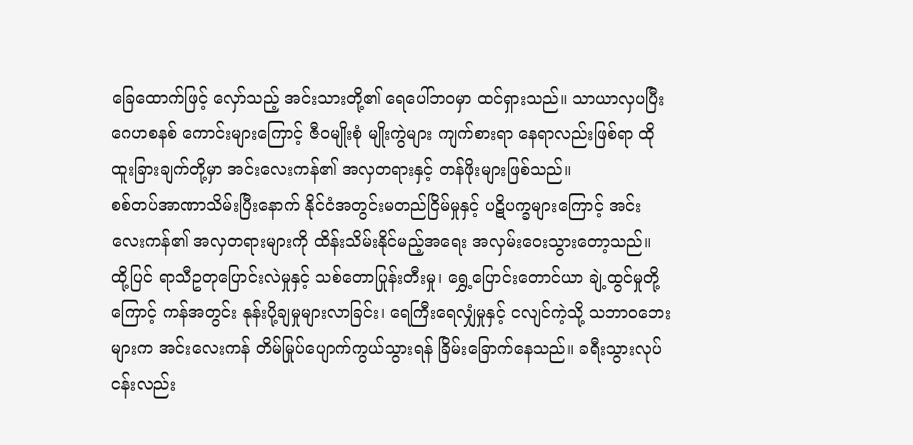ခြေထောက်ဖြင့် လှော်သည့် အင်းသားတို့၏ ရေပေါ်ဘ၀မှာ ထင်ရှားသည်။ သာယာလှပပြီး ဂေဟစနစ် ကောင်းများကြောင့် ဇီ၀မျိုးစုံ မျိုးကွဲများ ကျက်စားရာ နေရာလည်းဖြစ်ရာ ထိုထူးခြားချက်တို့မှာ အင်းလေးကန်၏ အလှတရားနှင့် တန်ဖိုးများဖြစ်သည်။
စစ်တပ်အာဏာသိမ်းပြီးနောက် နိုင်ငံအတွင်းမတည်ငြိမ်မှုနှင့် ပဋိပက္ခများကြောင့် အင်းလေးကန်၏ အလှတရားများကို ထိန်းသိမ်းနိုင်မည့်အရေး အလှမ်းဝေးသွားတော့သည်။ ထို့ပြင် ရာသီဥတုပြောင်းလဲမှုနှင့် သစ်တောပြုန်းတီးမှု၊ ရွှေ့ပြောင်းတောင်ယာ ချဲ့ထွင်မှုတို့ကြောင့် ကန်အတွင်း နုန်းပို့ချမှုများလာခြင်း၊ ရေကြီးရေလျှံမှုနှင့် ငလျင်ကဲ့သို့ သဘာ၀ဘေးများက အင်းလေးကန် တိမ်မြုပ်ပျောက်ကွယ်သွားရန် ခြိမ်းခြောက်နေသည်။ ခရီးသွားလုပ်ငန်းလည်း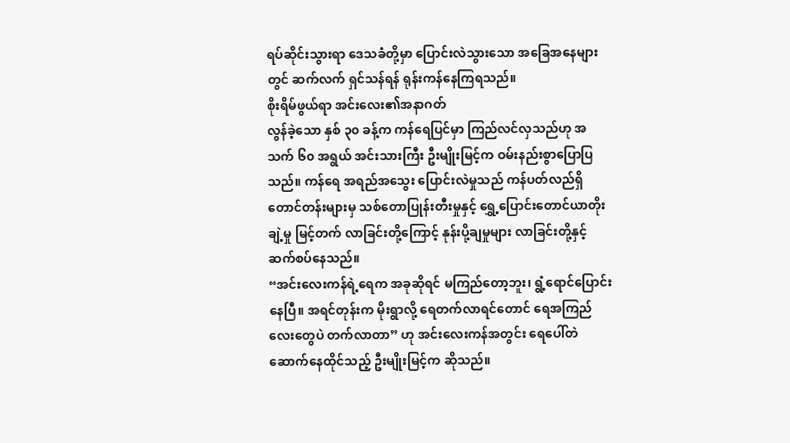ရပ်ဆိုင်းသွားရာ ဒေသခံတို့မှာ ပြောင်းလဲသွားသော အခြေအနေများတွင် ဆက်လက် ရှင်သန်ရန် ရုန်းကန်နေကြရသည်။
စိုးရိမ်ဖွယ်ရာ အင်းလေး၏အနာဂတ်
လွန်ခဲ့သော နှစ် ၃၀ ခန့်က ကန်ရေပြင်မှာ ကြည်လင်လှသည်ဟု အသက် ၆၀ အရွယ် အင်းသားကြီး ဦးမျိုးမြင့်က ဝမ်းနည်းစွာပြောပြသည်။ ကန်ရေ အရည်အသွေး ပြောင်းလဲမှုသည် ကန်ပတ်လည်ရှိ တောင်တန်းများမှ သစ်တောပြုန်းတီးမှုနှင့် ရွှေ့ပြောင်းတောင်ယာတိုးချဲ့မှု မြင့်တက် လာခြင်းတို့ကြောင့် နုန်းပို့ချမှုများ လာခြင်းတို့နှင့် ဆက်စပ်နေသည်။
“အင်းလေးကန်ရဲ့ရေက အခုဆိုရင် မကြည်တော့ဘူး၊ ရွံ့ရောင်ပြောင်းနေပြီ။ အရင်တုန်းက မိုးရွာလို့ ရေတက်လာရင်တောင် ရေအကြည်လေးတွေပဲ တက်လာတာ” ဟု အင်းလေးကန်အတွင်း ရေပေါ်တဲ ဆောက်နေထိုင်သည့် ဦးမျိုးမြင့်က ဆိုသည်။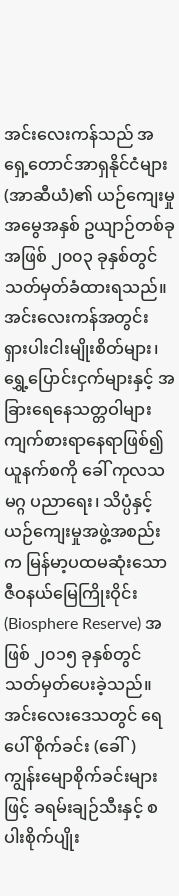အင်းလေးကန်သည် အရှေ့တောင်အာရှနိုင်ငံများ (အာဆီယံ)၏ ယဉ်ကျေးမှုအမွေအနှစ် ဥယျာဉ်တစ်ခုအဖြစ် ၂၀၀၃ ခုနှစ်တွင် သတ်မှတ်ခံထားရသည်။ အင်းလေးကန်အတွင်း ရှားပါးငါးမျိုးစိတ်များ၊ ရွှေ့ပြောင်းငှက်များနှင့် အခြားရေနေသတ္တဝါများ ကျက်စားရာနေရာဖြစ်၍ ယူနက်စကို ခေါ် ကုလသမဂ္ဂ ပညာရေး၊ သိပ္ပံနှင့် ယဉ်ကျေးမှုအဖွဲ့အစည်းက မြန်မာ့ပထမဆုံးသော ဇီဝနယ်မြေကြိုးဝိုင်း (Biosphere Reserve) အဖြစ် ၂၀၁၅ ခုနှစ်တွင် သတ်မှတ်ပေးခဲ့သည်။
အင်းလေးဒေသတွင် ရေပေါ် စိုက်ခင်း (ခေါ်) ကျွန်းမျောစိုက်ခင်းများဖြင့် ခရမ်းချဉ်သီးနှင့် စပါးစိုက်ပျိုး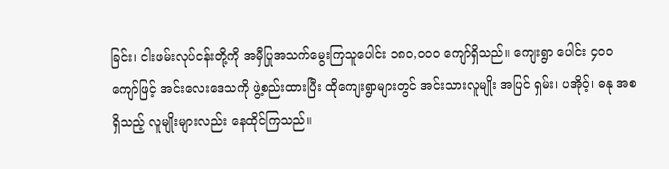ခြင်း၊ ငါးဖမ်းလုပ်ငန်းတို့ကို အမှီပြုအသက်မွေးကြသူပေါင်း ၁၈၀,၀၀၀ ကျော်ရှိသည်။ ကျေးရွာ ပေါင်း ၄၀၀ ကျော်ဖြင့် အင်းလေးဒေသကို ဖွဲ့စည်းထားပြီး ထိုကျေးရွာများတွင် အင်းသားလူမျိုး အပြင် ရှမ်း၊ ပအိုဝ့်၊ ဓနု အစရှိသည့် လူမျိုးများလည်း နေထိုင်ကြသည်။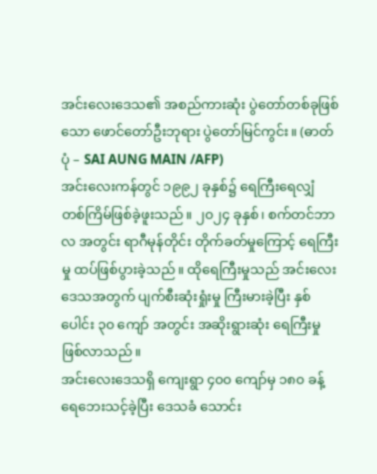အင်းလေးဒေသ၏ အစည်ကားဆုံး ပွဲတော်တစ်ခုဖြစ်သော ဖောင်တော်ဦးဘုရား ပွဲတော်မြင်ကွင်း။ (ဓာတ်ပုံ – SAI AUNG MAIN /AFP)
အင်းလေးကန်တွင် ၁၉၉၂ ခုနှစ်၌ ရေကြီးရေလျှံ တစ်ကြိမ်ဖြစ်ခဲ့ဖူးသည်။ ၂၀၂၄ ခုနှစ်၊ စက်တင်ဘာလ အတွင်း ရာဂီမုန်တိုင်း တိုက်ခတ်မှုကြောင့် ရေကြီးမှု ထပ်ဖြစ်ပွားခဲ့သည်။ ထိုရေကြီးမှုသည် အင်းလေးဒေသအတွက် ပျက်စီးဆုံးရှုံးမှု ကြီးမားခဲ့ပြီး နှစ်ပေါင်း ၃၀ ကျော် အတွင်း အဆိုးရွားဆုံး ရေကြီးမှုဖြစ်လာသည်။
အင်းလေးဒေသရှိ ကျေးရွာ ၄၀၀ ကျော်မှ ၁၈၀ ခန့် ရေဘေးသင့်ခဲ့ပြီး ဒေသခံ သောင်း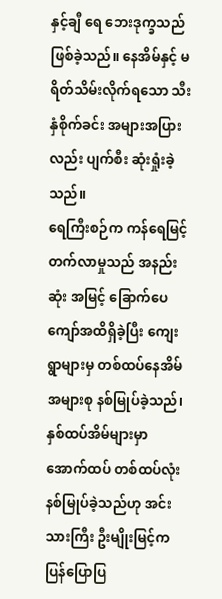နှင့်ချီ ရေ ဘေးဒုက္ခသည်ဖြစ်ခဲ့သည်။ နေအိမ်နှင့် မရိတ်သိမ်းလိုက်ရသော သီးနှံစိုက်ခင်း အများအပြားလည်း ပျက်စီး ဆုံးရှုံးခဲ့သည်။
ရေကြီးစဉ်က ကန်ရေမြင့်တက်လာမှုသည် အနည်းဆုံး အမြင့် ခြောက်ပေကျော်အထိရှိခဲ့ပြီး ကျေးရွာများမှ တစ်ထပ်နေအိမ် အများစု နစ်မြုပ်ခဲ့သည်၊ နှစ်ထပ်အိမ်များမှာ အောက်ထပ် တစ်ထပ်လုံး နစ်မြုပ်ခဲ့သည်ဟု အင်းသားကြီး ဦးမျိုးမြင့်က ပြန်ပြောပြ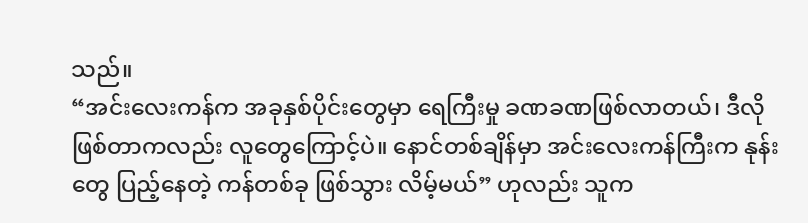သည်။
“အင်းလေးကန်က အခုနှစ်ပိုင်းတွေမှာ ရေကြီးမှု ခဏခဏဖြစ်လာတယ်၊ ဒီလိုဖြစ်တာကလည်း လူတွေကြောင့်ပဲ။ နောင်တစ်ချိန်မှာ အင်းလေးကန်ကြီးက နုန်းတွေ ပြည့်နေတဲ့ ကန်တစ်ခု ဖြစ်သွား လိမ့်မယ်” ဟုလည်း သူက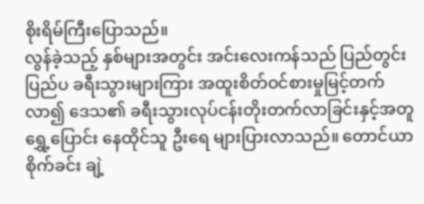စိုးရိမ်ကြီးပြောသည်။
လွန်ခဲ့သည့် နှစ်များအတွင်း အင်းလေးကန်သည် ပြည်တွင်းပြည်ပ ခရီးသွားများကြား အထူးစိတ်ဝင်စားမှုမြင့်တက်လာ၍ ဒေသ၏ ခရီးသွားလုပ်ငန်းတိုးတက်လာခြင်းနှင့်အတူ ရွှေ့ပြောင်း နေထိုင်သူ ဦးရေ များပြားလာသည်။ တောင်ယာစိုက်ခင်း ချဲ့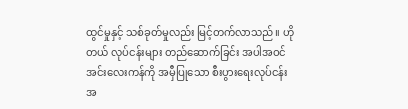ထွင်မှုနှင့် သစ်ခုတ်မှုလည်း မြင့်တက်လာသည်။ ဟိုတယ် လုပ်ငန်းများ တည်ဆောက်ခြင်း အပါအဝင် အင်းလေးကန်ကို အမှီပြုသော စီးပွားရေးလုပ်ငန်းအ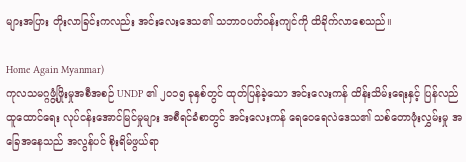များအပြား တိုးလာခြင်းကလည်း အင်းလေးဒေသ၏ သဘာ၀ပတ်ဝန်းကျင်ကို ထိခိုက်လာစေသည်။

Home Again Myanmar)
ကုလသမဂ္ဂဖွံ့ဖြိုးမှုအစီအစဉ် UNDP ၏ ၂၀၁၅ ခုနှစ်တွင် ထုတ်ပြန်ခဲ့သော အင်းလေးကန် ထိန်းသိမ်းရေးနှင့် ပြန်လည်ထူထောင်ရေး လုပ်ငန်းအောင်မြင်မှုများ အစီရင်ခံစာတွင် အင်းလေးကန် ရေဝေရေလဲဒေသ၏ သစ်တောဖုံးလွှမ်းမှု အခြေအနေသည် အလွန်ပင် စိုးရိမ်ဖွယ်ရာ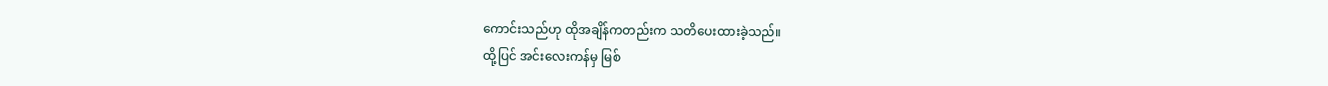ကောင်းသည်ဟု ထိုအချိန်ကတည်းက သတိပေးထားခဲ့သည်။
ထို့ပြင် အင်းလေးကန်မှ မြစ်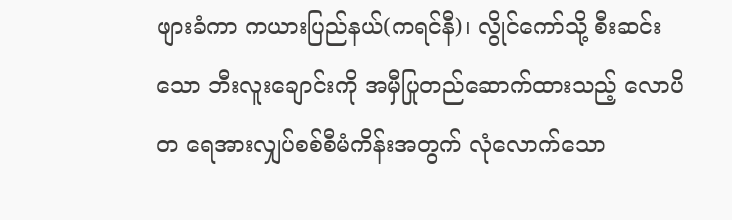ဖျားခံကာ ကယားပြည်နယ်(ကရင်နီ)၊ လွိုင်ကော်သို့ စီးဆင်းသော ဘီးလူးချောင်းကို အမှီပြုတည်ဆောက်ထားသည့် လောပိတ ရေအားလျှပ်စစ်စီမံကိန်းအတွက် လုံလောက်သော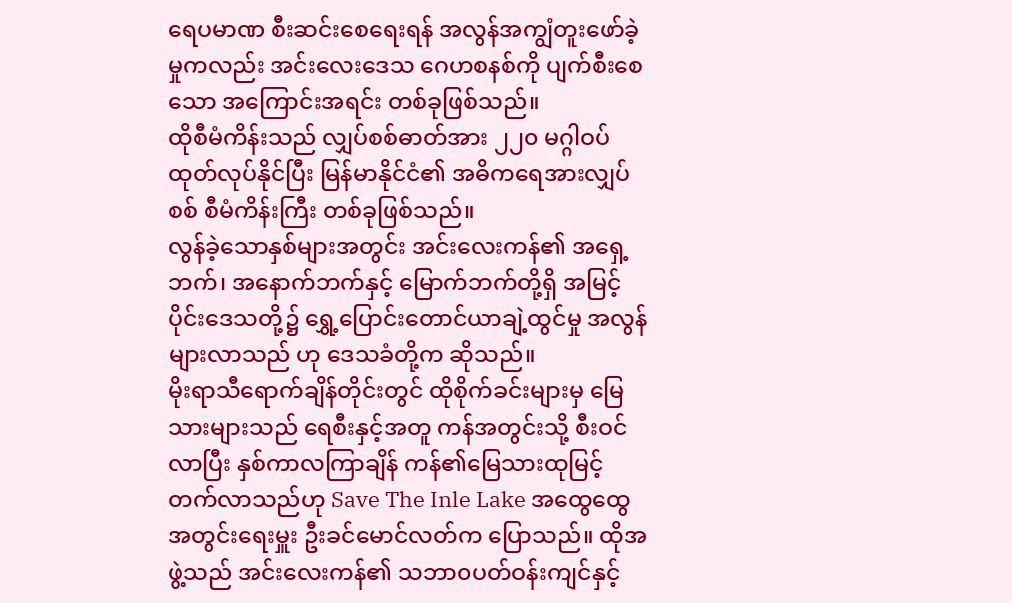ရေပမာဏ စီးဆင်းစေရေးရန် အလွန်အကျွံတူးဖော်ခဲ့မှုကလည်း အင်းလေးဒေသ ဂေဟစနစ်ကို ပျက်စီးစေသော အကြောင်းအရင်း တစ်ခုဖြစ်သည်။
ထိုစီမံကိန်းသည် လျှပ်စစ်ဓာတ်အား ၂၂၀ မဂ္ဂါဝပ် ထုတ်လုပ်နိုင်ပြီး မြန်မာနိုင်ငံ၏ အဓိကရေအားလျှပ်စစ် စီမံကိန်းကြီး တစ်ခုဖြစ်သည်။
လွန်ခဲ့သောနှစ်များအတွင်း အင်းလေးကန်၏ အရှေ့ဘက်၊ အနောက်ဘက်နှင့် မြောက်ဘက်တို့ရှိ အမြင့်ပိုင်းဒေသတို့၌ ရွှေ့ပြောင်းတောင်ယာချဲ့ထွင်မှု အလွန်များလာသည် ဟု ဒေသခံတို့က ဆိုသည်။
မိုးရာသီရောက်ချိန်တိုင်းတွင် ထိုစိုက်ခင်းများမှ မြေသားများသည် ရေစီးနှင့်အတူ ကန်အတွင်းသို့ စီးဝင်လာပြီး နှစ်ကာလကြာချိန် ကန်၏မြေသားထုမြင့်တက်လာသည်ဟု Save The Inle Lake အထွေထွေအတွင်းရေးမှူး ဦးခင်မောင်လတ်က ပြောသည်။ ထိုအဖွဲ့သည် အင်းလေးကန်၏ သဘာ၀ပတ်ဝန်းကျင်နှင့်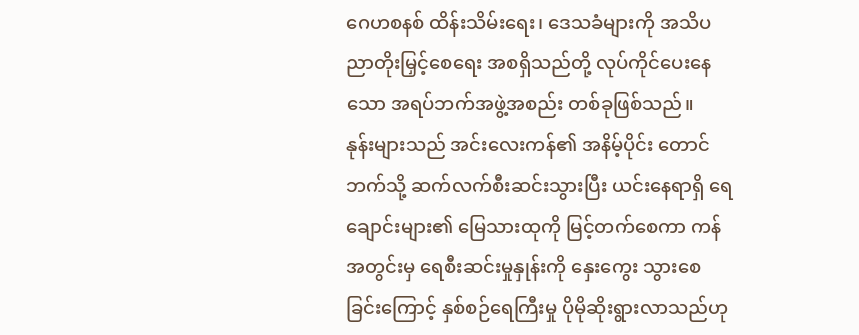ဂေဟစနစ် ထိန်းသိမ်းရေး၊ ဒေသခံများကို အသိပညာတိုးမြှင့်စေရေး အစရှိသည်တို့ လုပ်ကိုင်ပေးနေသော အရပ်ဘက်အဖွဲ့အစည်း တစ်ခုဖြစ်သည်။
နုန်းများသည် အင်းလေးကန်၏ အနိမ့်ပိုင်း တောင်ဘက်သို့ ဆက်လက်စီးဆင်းသွားပြီး ယင်းနေရာရှိ ရေချောင်းများ၏ မြေသားထုကို မြင့်တက်စေကာ ကန်အတွင်းမှ ရေစီးဆင်းမှုနှုန်းကို နှေးကွေး သွားစေ ခြင်းကြောင့် နှစ်စဉ်ရေကြီးမှု ပိုမိုဆိုးရွားလာသည်ဟု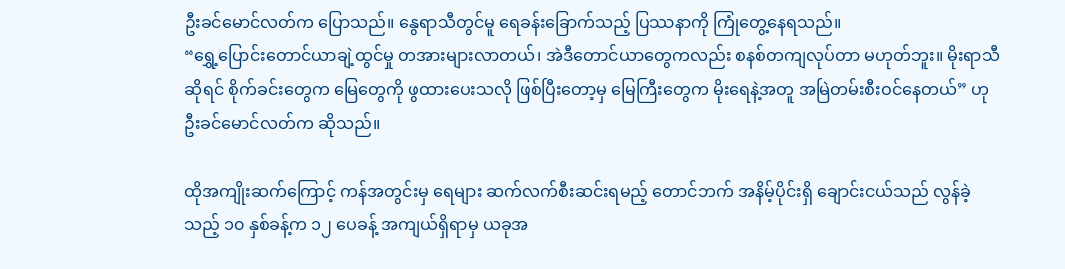ဦးခင်မောင်လတ်က ပြောသည်။ နွေရာသီတွင်မူ ရေခန်းခြောက်သည့် ပြဿနာကို ကြုံတွေ့နေရသည်။
“ရွှေ့ပြောင်းတောင်ယာချဲ့ထွင်မှု တအားများလာတယ်၊ အဲဒီတောင်ယာတွေကလည်း စနစ်တကျလုပ်တာ မဟုတ်ဘူး။ မိုးရာသီဆိုရင် စိုက်ခင်းတွေက မြေတွေကို ဖွထားပေးသလို ဖြစ်ပြီးတော့မှ မြေကြီးတွေက မိုးရေနဲ့အတူ အမြဲတမ်းစီးဝင်နေတယ်” ဟု ဦးခင်မောင်လတ်က ဆိုသည်။

ထိုအကျိုးဆက်ကြောင့် ကန်အတွင်းမှ ရေများ ဆက်လက်စီးဆင်းရမည့် တောင်ဘက် အနိမ့်ပိုင်းရှိ ချောင်းငယ်သည် လွန်ခဲ့သည့် ၁၀ နှစ်ခန့်က ၁၂ ပေခန့် အကျယ်ရှိရာမှ ယခုအ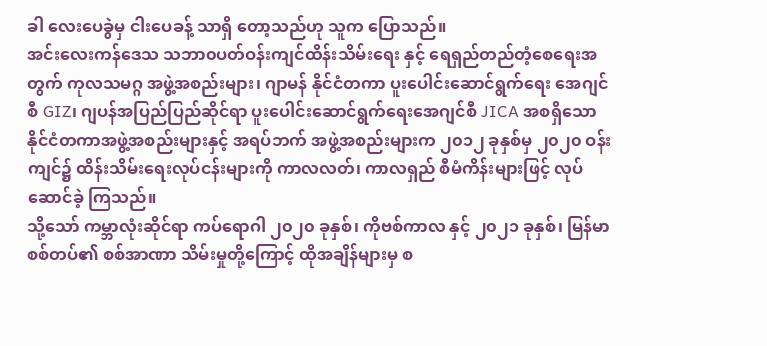ခါ လေးပေခွဲမှ ငါးပေခန့် သာရှိ တော့သည်ဟု သူက ပြောသည်။
အင်းလေးကန်ဒေသ သဘာ၀ပတ်ဝန်းကျင်ထိန်းသိမ်းရေး နှင့် ရေရှည်တည်တံ့စေရေးအတွက် ကုလသမဂ္ဂ အဖွဲ့အစည်းများ၊ ဂျာမန် နိုင်ငံတကာ ပူးပေါင်းဆောင်ရွက်ရေး အေဂျင်စီ GIZ၊ ဂျပန်အပြည်ပြည်ဆိုင်ရာ ပူးပေါင်းဆောင်ရွက်ရေးအေဂျင်စီ JICA အစရှိသော နိုင်ငံတကာအဖွဲ့အစည်းများနှင့် အရပ်ဘက် အဖွဲ့အစည်းများက ၂၀၁၂ ခုနှစ်မှ ၂၀၂၀ ဝန်းကျင်၌ ထိန်းသိမ်းရေးလုပ်ငန်းများကို ကာလလတ်၊ ကာလရှည် စီမံကိန်းများဖြင့် လုပ်ဆောင်ခဲ့ ကြသည်။
သို့သော် ကမ္ဘာလုံးဆိုင်ရာ ကပ်ရောဂါ ၂၀၂၀ ခုနှစ်၊ ကိုဗစ်ကာလ နှင့် ၂၀၂၁ ခုနှစ်၊ မြန်မာစစ်တပ်၏ စစ်အာဏာ သိမ်းမှုတို့ကြောင့် ထိုအချိန်များမှ စ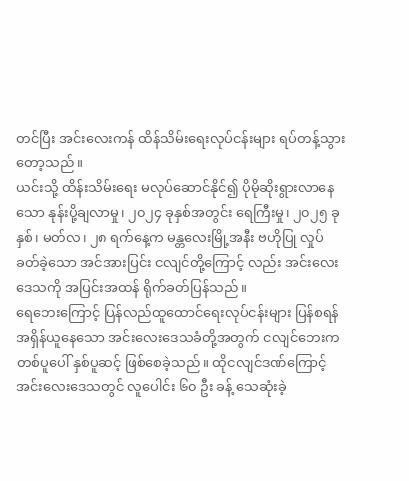တင်ပြီး အင်းလေးကန် ထိန်သိမ်းရေးလုပ်ငန်းများ ရပ်တန့်သွားတော့သည်။
ယင်းသို့ ထိန်းသိမ်းရေး မလုပ်ဆောင်နိုင်၍ ပိုမိုဆိုးရွားလာနေသော နုန်းပို့ချလာမှု၊ ၂၀၂၄ ခုနှစ်အတွင်း ရေကြီးမှု၊ ၂၀၂၅ ခုနှစ်၊ မတ်လ၊ ၂၈ ရက်နေ့က မန္တလေးမြို့အနီး ဗဟိုပြု လှုပ်ခတ်ခဲ့သော အင်အားပြင်း ငလျင်တို့ကြောင့် လည်း အင်းလေးဒေသကို အပြင်းအထန် ရိုက်ခတ်ပြန်သည်။
ရေဘေးကြောင့် ပြန်လည်ထူထောင်ရေးလုပ်ငန်းများ ပြန်စရန် အရှိန်ယူနေသော အင်းလေးဒေသခံတို့အတွက် ငလျင်ဘေးက တစ်ပူပေါ် နှစ်ပူဆင့် ဖြစ်စေခဲ့သည်။ ထိုငလျင်ဒဏ်ကြောင့် အင်းလေးဒေသတွင် လူပေါင်း ၆၀ ဦး ခန့် သေဆုံးခဲ့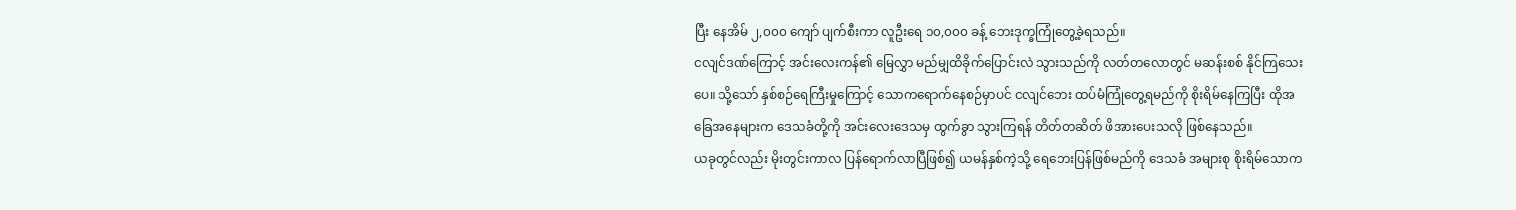ပြီး နေအိမ် ၂,၀၀၀ ကျော် ပျက်စီးကာ လူဦးရေ ၁၀,၀၀၀ ခန့် ဘေးဒုက္ခကြုံတွေ့ခဲ့ရသည်။
ငလျင်ဒဏ်ကြောင့် အင်းလေးကန်၏ မြေလွှာ မည်မျှထိခိုက်ပြောင်းလဲ သွားသည်ကို လတ်တလောတွင် မဆန်းစစ် နိုင်ကြသေးပေ။ သို့သော် နှစ်စဉ်ရေကြီးမှုကြောင့် သောကရောက်နေစဉ်မှာပင် ငလျင်ဘေး ထပ်မံကြုံတွေ့ရမည်ကို စိုးရိမ်နေကြပြီး ထိုအခြေအနေများက ဒေသခံတို့ကို အင်းလေးဒေသမှ ထွက်ခွာ သွားကြရန် တိတ်တဆိတ် ဖိအားပေးသလို ဖြစ်နေသည်။
ယခုတွင်လည်း မိုးတွင်းကာလ ပြန်ရောက်လာပြီဖြစ်၍ ယမန်နှစ်ကဲ့သို့ ရေဘေးပြန်ဖြစ်မည်ကို ဒေသခံ အများစု စိုးရိမ်သောက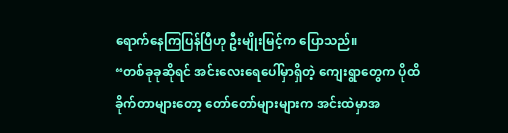ရောက်နေကြပြန်ပြီဟု ဦးမျိုးမြင့်က ပြောသည်။
“တစ်ခုခုဆိုရင် အင်းလေးရေပေါ်မှာရှိတဲ့ ကျေးရွာတွေက ပိုထိခိုက်တာများတော့ တော်တော်များများက အင်းထဲမှာအ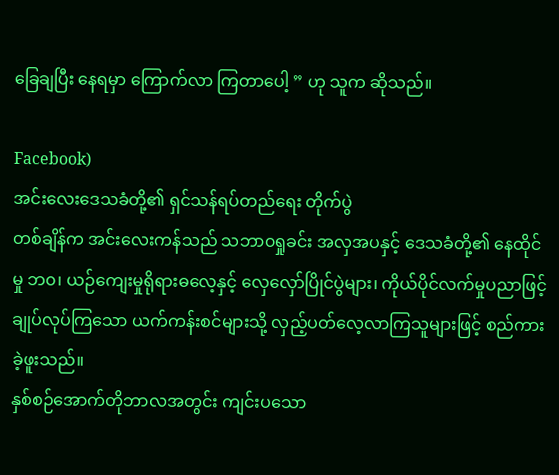ခြေချပြီး နေရမှာ ကြောက်လာ ကြတာပေါ့ ” ဟု သူက ဆိုသည်။

Facebook)
အင်းလေးဒေသခံတို့၏ ရှင်သန်ရပ်တည်ရေး တိုက်ပွဲ
တစ်ချိန်က အင်းလေးကန်သည် သဘာ၀ရှုခင်း အလှအပနှင့် ဒေသခံတို့၏ နေထိုင်မှု ဘ၀၊ ယဉ်ကျေးမှုရိုရားဓလေ့နှင့် လှေလှော်ပြိုင်ပွဲများ၊ ကိုယ်ပိုင်လက်မှုပညာဖြင့် ချုပ်လုပ်ကြသော ယက်ကန်းစင်များသို့ လှည့်ပတ်လေ့လာကြသူများဖြင့် စည်ကားခဲ့ဖူးသည်။
နှစ်စဉ်အောက်တိုဘာလအတွင်း ကျင်းပသော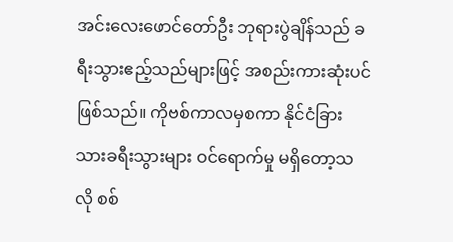အင်းလေးဖောင်တော်ဦး ဘုရားပွဲချိန်သည် ခရီးသွားဧည့်သည်များဖြင့် အစည်းကားဆုံးပင်ဖြစ်သည်။ ကိုဗစ်ကာလမှစကာ နိုင်ငံခြားသားခရီးသွားများ ဝင်ရောက်မှု မရှိတော့သလို စစ်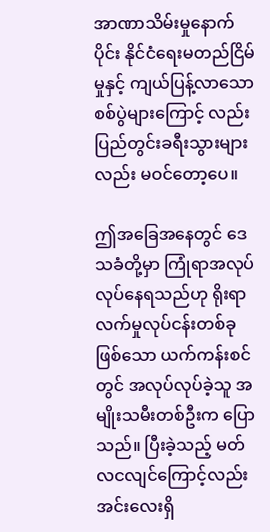အာဏာသိမ်းမှုနောက်ပိုင်း နိုင်ငံရေးမတည်ငြိမ်မှုနှင့် ကျယ်ပြန့်လာသော စစ်ပွဲများကြောင့် လည်း ပြည်တွင်းခရီးသွားများလည်း မဝင်တော့ပေ။

ဤအခြေအနေတွင် ဒေသခံတို့မှာ ကြုံရာအလုပ် လုပ်နေရသည်ဟု ရိုးရာလက်မှုလုပ်ငန်းတစ်ခုဖြစ်သော ယက်ကန်းစင် တွင် အလုပ်လုပ်ခဲ့သူ အမျိုးသမီးတစ်ဦးက ပြောသည်။ ပြီးခဲ့သည့် မတ်လငလျင်ကြောင့်လည်း အင်းလေးရှိ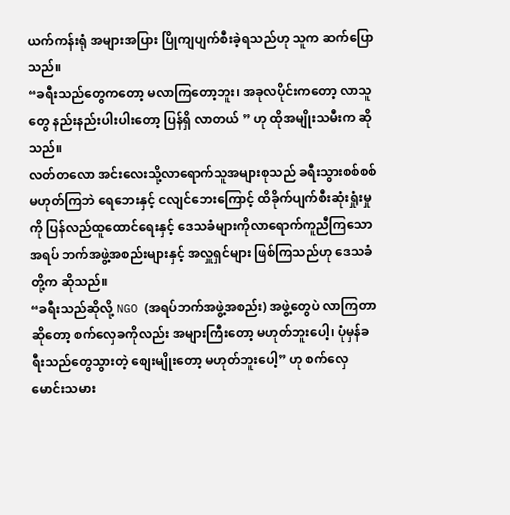ယက်ကန်းရုံ အများအပြား ပြိုကျပျက်စီးခဲ့ရသည်ဟု သူက ဆက်ပြောသည်။
“ခရီးသည်တွေကတော့ မလာကြတော့ဘူး၊ အခုလပိုင်းကတော့ လာသူတွေ နည်းနည်းပါးပါးတော့ ပြန်ရှိ လာတယ် ” ဟု ထိုအမျိုးသမီးက ဆိုသည်။
လတ်တလော အင်းလေးသို့လာရောက်သူအများစုသည် ခရီးသွားစစ်စစ် မဟုတ်ကြဘဲ ရေဘေးနှင့် ငလျင်ဘေးကြောင့် ထိခိုက်ပျက်စီးဆုံးရှုံးမှုကို ပြန်လည်ထူထောင်ရေးနှင့် ဒေသခံများကိုလာရောက်ကူညီကြသော အရပ် ဘက်အဖွဲ့အစည်းများနှင့် အလှူရှင်များ ဖြစ်ကြသည်ဟု ဒေသခံတို့က ဆိုသည်။
“ခရီးသည်ဆိုလို့ NGO (အရပ်ဘက်အဖွဲ့အစည်း) အဖွဲ့တွေပဲ လာကြတာဆိုတော့ စက်လှေခကိုလည်း အများကြီးတော့ မဟုတ်ဘူးပေါ့၊ ပုံမှန်ခရီးသည်တွေသွားတဲ့ စျေးမျိုးတော့ မဟုတ်ဘူးပေါ့” ဟု စက်လှေမောင်းသမား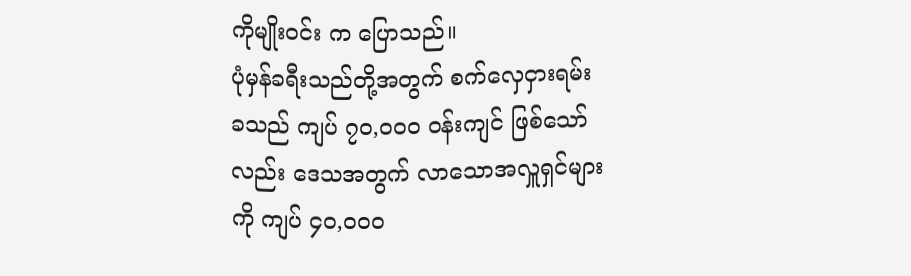ကိုမျိုးဝင်း က ပြောသည်။
ပုံမှန်ခရီးသည်တို့အတွက် စက်လှေငှားရမ်းခသည် ကျပ် ၇၀,၀၀၀ ဝန်းကျင် ဖြစ်သော်လည်း ဒေသအတွက် လာသောအလှူရှင်များကို ကျပ် ၄၀,၀၀၀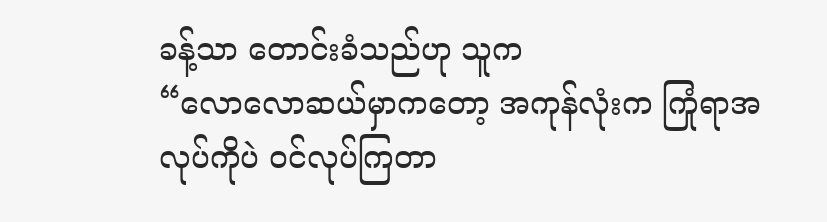ခန့်သာ တောင်းခံသည်ဟု သူက
“လောလောဆယ်မှာကတော့ အကုန်လုံးက ကြုံရာအလုပ်ကိုပဲ ဝင်လုပ်ကြတာ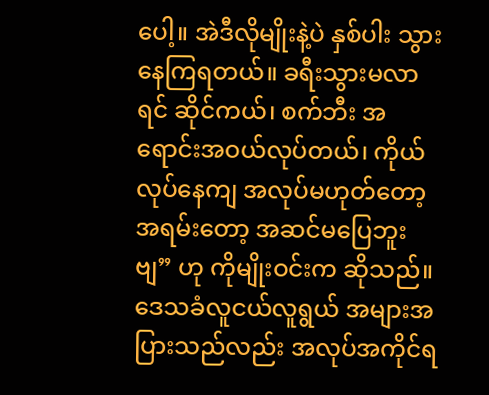ပေါ့။ အဲဒီလိုမျိုးနဲ့ပဲ နှစ်ပါး သွားနေကြရတယ်။ ခရီးသွားမလာရင် ဆိုင်ကယ်၊ စက်ဘီး အရောင်းအဝယ်လုပ်တယ်၊ ကိုယ်လုပ်နေကျ အလုပ်မဟုတ်တော့ အရမ်းတော့ အဆင်မပြေဘူးဗျ” ဟု ကိုမျိုးဝင်းက ဆိုသည်။
ဒေသခံလူငယ်လူရွယ် အများအပြားသည်လည်း အလုပ်အကိုင်ရ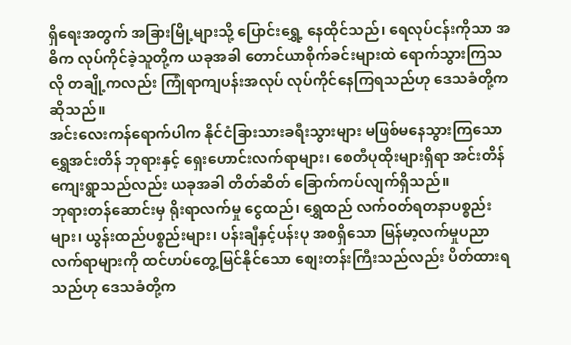ရှိရေးအတွက် အခြားမြို့များသို့ ပြောင်းရွှေ့ နေထိုင်သည်၊ ရေလုပ်ငန်းကိုသာ အဓိက လုပ်ကိုင်ခဲ့သူတို့က ယခုအခါ တောင်ယာစိုက်ခင်းများထဲ ရောက်သွားကြသလို တချို့ကလည်း ကြုံရာကျပန်းအလုပ် လုပ်ကိုင်နေကြရသည်ဟု ဒေသခံတို့က ဆိုသည်။
အင်းလေးကန်ရောက်ပါက နိုင်ငံခြားသားခရီးသွားများ မဖြစ်မနေသွားကြသော ရွှေအင်းတိန် ဘုရားနှင့် ရှေးဟောင်းလက်ရာများ၊ စေတီပုထိုးများရှိရာ အင်းတိန်ကျေးရွာသည်လည်း ယခုအခါ တိတ်ဆိတ် ခြောက်ကပ်လျက်ရှိသည်။
ဘုရားတန်ဆောင်းမှ ရိုးရာလက်မှု ငွေထည်၊ ရွှေထည် လက်ဝတ်ရတနာပစ္စည်းများ၊ ယွန်းထည်ပစ္စည်းများ၊ ပန်းချီနှင့်ပန်းပု အစရှိသော မြန်မာ့လက်မှုပညာလက်ရာများကို ထင်ဟပ်တွေ့မြင်နိုင်သော စျေးတန်းကြီးသည်လည်း ပိတ်ထားရသည်ဟု ဒေသခံတို့က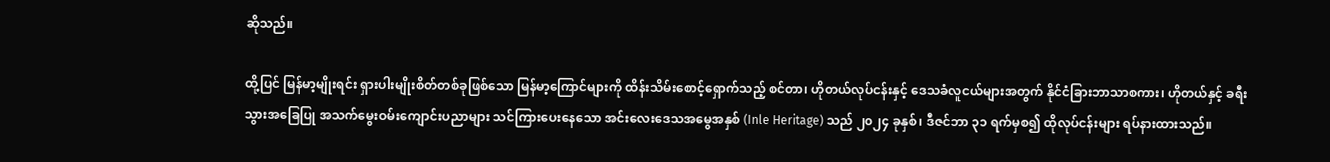ဆိုသည်။

ထို့ပြင် မြန်မာ့မျိုးရင်း ရှားပါးမျိုးစိတ်တစ်ခုဖြစ်သော မြန်မာ့ကြောင်များကို ထိန်းသိမ်းစောင့်ရှောက်သည့် စင်တာ၊ ဟိုတယ်လုပ်ငန်းနှင့် ဒေသခံလူငယ်များအတွက် နိုင်ငံခြားဘာသာစကား၊ ဟိုတယ်နှင့် ခရီးသွားအခြေပြု အသက်မွေးဝမ်းကျောင်းပညာများ သင်ကြားပေးနေသော အင်းလေးဒေသအမွေအနှစ် (Inle Heritage) သည် ၂၀၂၄ ခုနှစ်၊ ဒီဇင်ဘာ ၃၁ ရက်မှစ၍ ထိုလုပ်ငန်းများ ရပ်နားထားသည်။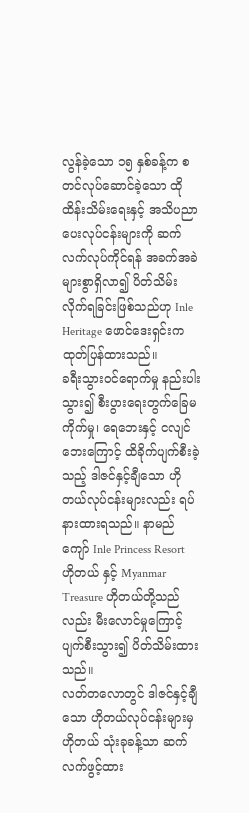လွန်ခဲ့သော ၁၅ နှစ်ခန့်က စတင်လုပ်ဆောင်ခဲ့သော ထိုထိန်းသိမ်းရေးနှင့် အသိပညာပေးလုပ်ငန်းများကို ဆက်လက်လုပ်ကိုင်ရန် အခက်အခဲများစွာရှိလာ၍ ပိတ်သိမ်းလိုက်ရခြင်းဖြစ်သည်ဟု Inle Heritage ဖောင်ဒေးရှင်းက ထုတ်ပြန်ထားသည်။
ခရီးသွားဝင်ရောက်မှု နည်းပါးသွား၍ စီးပွားရေးတွက်ခြေမကိုက်မှု၊ ရေဘေးနှင့် ငလျင်ဘေးကြောင့် ထိခိုက်ပျက်စီးခဲ့သည့် ဒါဇင်နှင့်ချီသော ဟိုတယ်လုပ်ငန်းများလည်း ရပ်နားထားရသည်။ နာမည်ကျော် Inle Princess Resort ဟိုတယ် နှင့် Myanmar Treasure ဟိုတယ်တို့သည်လည်း မီးလောင်မှုကြောင့် ပျက်စီးသွား၍ ပိတ်သိမ်းထားသည်။
လတ်တလောတွင် ဒါဇင်နှင့်ချီသော ဟိုတယ်လုပ်ငန်းများမှ ဟိုတယ် သုံးခုခန့်သာ ဆက်လက်ဖွင့်ထား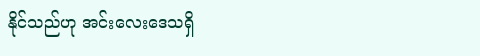နိုင်သည်ဟု အင်းလေးဒေသရှိ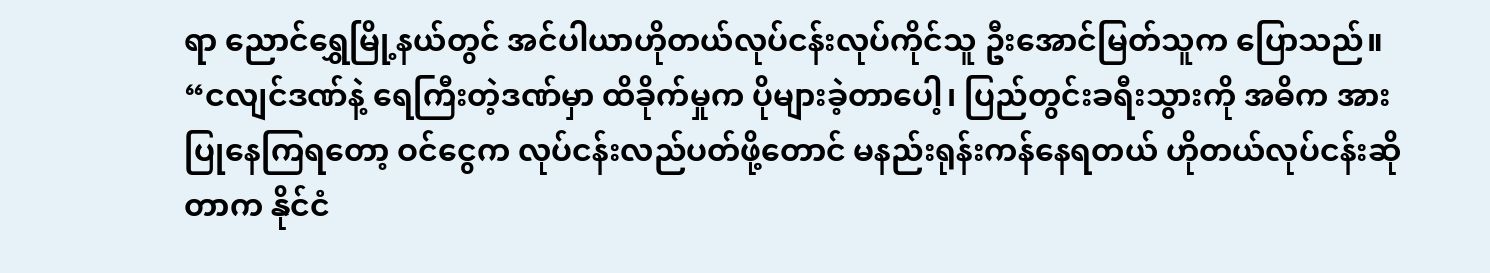ရာ ညောင်ရွှေမြို့နယ်တွင် အင်ပါယာဟိုတယ်လုပ်ငန်းလုပ်ကိုင်သူ ဦးအောင်မြတ်သူက ပြောသည်။
“ငလျင်ဒဏ်နဲ့ ရေကြီးတဲ့ဒဏ်မှာ ထိခိုက်မှုက ပိုများခဲ့တာပေါ့၊ ပြည်တွင်းခရီးသွားကို အဓိက အားပြုနေကြရတော့ ဝင်ငွေက လုပ်ငန်းလည်ပတ်ဖို့တောင် မနည်းရုန်းကန်နေရတယ် ဟိုတယ်လုပ်ငန်းဆိုတာက နိုင်ငံ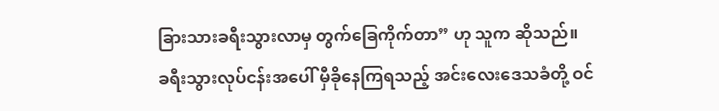ခြားသားခရီးသွားလာမှ တွက်ခြေကိုက်တာ” ဟု သူက ဆိုသည်။
ခရီးသွားလုပ်ငန်းအပေါ် မှီခိုနေကြရသည့် အင်းလေးဒေသခံတို့ ဝင်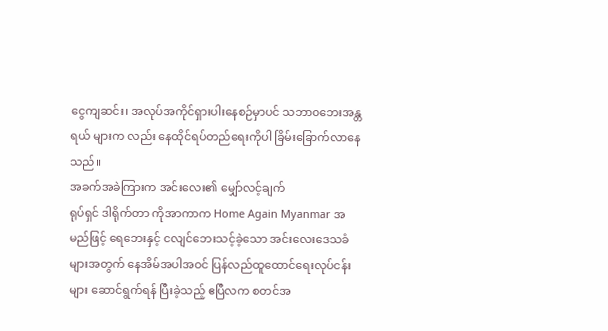ငွေကျဆင်း၊ အလုပ်အကိုင်ရှားပါးနေစဉ်မှာပင် သဘာ၀ဘေးအန္တရယ် များက လည်း နေထိုင်ရပ်တည်ရေးကိုပါ ခြိမ်းခြောက်လာနေသည်။
အခက်အခဲကြားက အင်းလေး၏ မျှော်လင့်ချက်
ရုပ်ရှင် ဒါရိုက်တာ ကိုအာကာက Home Again Myanmar အမည်ဖြင့် ရေဘေးနှင့် ငလျင်ဘေးသင့်ခဲ့သော အင်းလေးဒေသခံများအတွက် နေအိမ်အပါအဝင် ပြန်လည်ထူထောင်ရေးလုပ်ငန်းများ ဆောင်ရွက်ရန် ပြီးခဲ့သည့် ဧပြီလက စတင်အ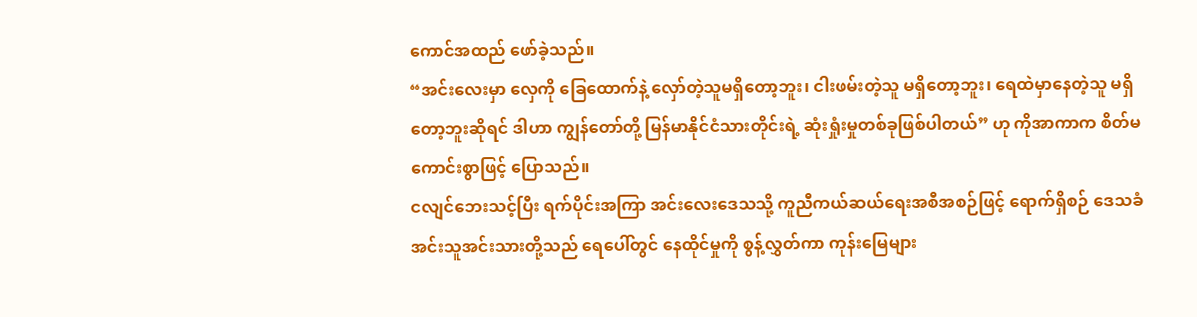ကောင်အထည် ဖော်ခဲ့သည်။
“အင်းလေးမှာ လှေကို ခြေထောက်နဲ့ လှော်တဲ့သူမရှိတော့ဘူး၊ ငါးဖမ်းတဲ့သူ မရှိတော့ဘူး၊ ရေထဲမှာနေတဲ့သူ မရှိတော့ဘူးဆိုရင် ဒါဟာ ကျွန်တော်တို့ မြန်မာနိုင်ငံသားတိုင်းရဲ့ ဆုံးရှုံးမှုတစ်ခုဖြစ်ပါတယ်” ဟု ကိုအာကာက စိတ်မကောင်းစွာဖြင့် ပြောသည်။
ငလျင်ဘေးသင့်ပြီး ရက်ပိုင်းအကြာ အင်းလေးဒေသသို့ ကူညီကယ်ဆယ်ရေးအစီအစဉ်ဖြင့် ရောက်ရှိစဉ် ဒေသခံ အင်းသူအင်းသားတို့သည် ရေပေါ်တွင် နေထိုင်မှုကို စွန့်လွှတ်ကာ ကုန်းမြေများ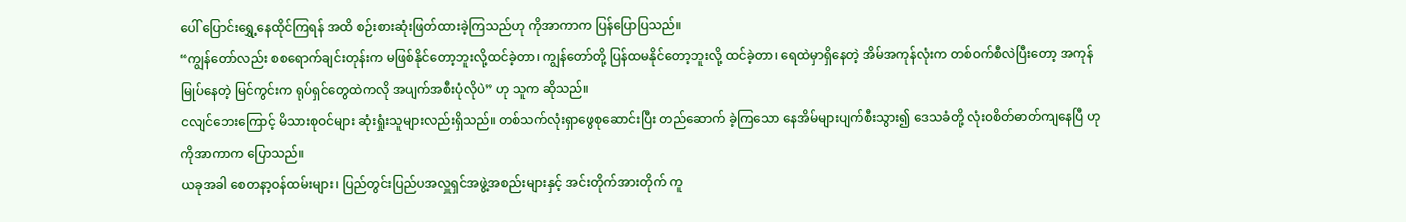ပေါ် ပြောင်းရွှေ့နေထိုင်ကြရန် အထိ စဉ်းစားဆုံးဖြတ်ထားခဲ့ကြသည်ဟု ကိုအာကာက ပြန်ပြောပြသည်။
“ကျွန်တော်လည်း စစရောက်ချင်းတုန်းက မဖြစ်နိုင်တော့ဘူးလို့ထင်ခဲ့တာ၊ ကျွန်တော်တို့ ပြန်ထမနိုင်တော့ဘူးလို့ ထင်ခဲ့တာ၊ ရေထဲမှာရှိနေတဲ့ အိမ်အကုန်လုံးက တစ်ဝက်စီလဲပြီးတော့ အကုန်မြုပ်နေတဲ့ မြင်ကွင်းက ရုပ်ရှင်တွေထဲကလို အပျက်အစီးပုံလိုပဲ” ဟု သူက ဆိုသည်။
ငလျင်ဘေးကြောင့် မိသားစုဝင်များ ဆုံးရှုံးသူများလည်းရှိသည်။ တစ်သက်လုံးရှာဖွေစုဆောင်းပြီး တည်ဆောက် ခဲ့ကြသော နေအိမ်များပျက်စီးသွား၍ ဒေသခံတို့ လုံး၀စိတ်ဓာတ်ကျနေပြီ ဟု ကိုအာကာက ပြောသည်။
ယခုအခါ စေတနာ့ဝန်ထမ်းများ၊ ပြည်တွင်းပြည်ပအလှူရှင်အဖွဲ့အစည်းများနှင့် အင်းတိုက်အားတိုက် ကူ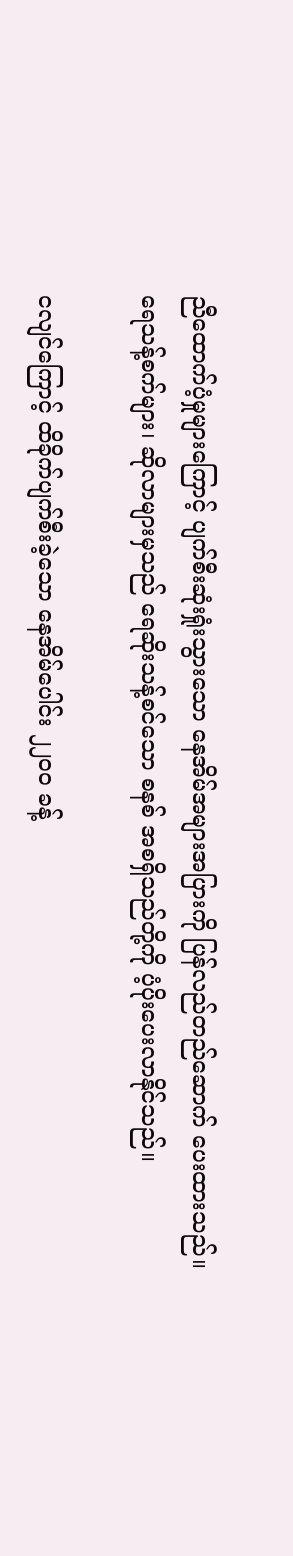ညီထောက်ပံ့မှုများကြောင့် ပျက်စီးဆုံးရှုံးသွားသော နေအိမ်အများအပြားကို ပြန်လည်တည်ဆောက် ပေးထားသည်။ ရေသန့်စက်များ၊ ဆိုလာများမှသည် ရေဆိုးသန့်စင်သော စနစ် အစရှိသည်တို့ကို ပံ့ပိုးပေးလာနိုင်သည်။

ငလျင်ကြောင့် ထိခိုက်ပျက်စီးခဲ့သော နေအိမ်ပေါင်း ၂၂၀၀ ခန့်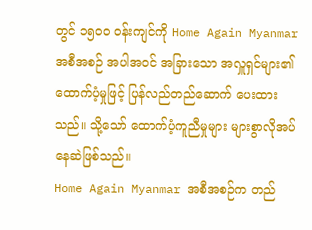တွင် ၁၅၀၀ ဝန်းကျင်ကို Home Again Myanmar အစီအစဉ် အပါအဝင် အခြားသော အလှူရှင်များ၏ ထောက်ပံ့မှုဖြင့် ပြန်လည်တည်ဆောက် ပေးထားသည်။ သို့သော် ထောက်ပံ့ကူညီမှုများ များစွာလိုအပ်နေဆဲဖြစ်သည်။
Home Again Myanmar အစီအစဉ်က တည်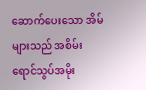ဆောက်ပေးသော အိမ်များသည် အစိမ်းရောင်သွပ်အမိုး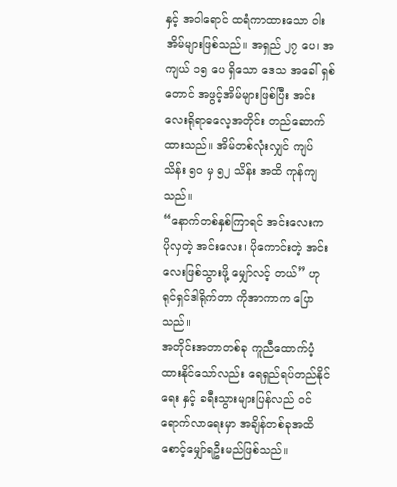နှင့် အဝါရောင် ထရံကာထားသော ဝါးအိမ်များဖြစ်သည်။ အရှည် ၂၇ ပေ၊ အကျယ် ၁၅ ပေ ရှိသော ဒေသ အခေါ် ရှစ်တောင် အဖွင့်အိမ်များဖြစ်ပြီး အင်းလေးရိုရာဓလေ့အတိုင်း တည်ဆောက်ထားသည်။ အိမ်တစ်လုံးလျှင် ကျပ် သိန်း ၅၀ မှ ၅၂ သိန်း အထိ ကုန်ကျသည်။
“နောက်တစ်နှစ်ကြာရင် အင်းလေးက ပိုလှတဲ့ အင်းလေး၊ ပိုကောင်းတဲ့ အင်းလေးဖြစ်သွားဖို့ မျှော်လင့် တယ်” ဟု ရုင်ရှင်ဒါရိုက်တာ ကိုအာကာက ပြောသည်။
အတိုင်းအတာတစ်ခု ကူညီထောက်ပံ့ထားနိုင်သော်လည်း ရေရှည်ရပ်တည်နိုင်ရေး နှင့် ခရီးသွားများပြန်လည် ဝင်ရောက်လာရေးမှာ အချိန်တစ်ခုအထိ စောင့်မျှော်ရဦးမည်ဖြစ်သည်။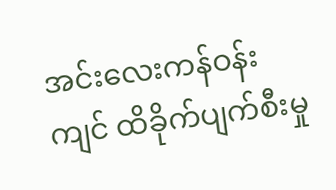အင်းလေးကန်ဝန်းကျင် ထိခိုက်ပျက်စီးမှု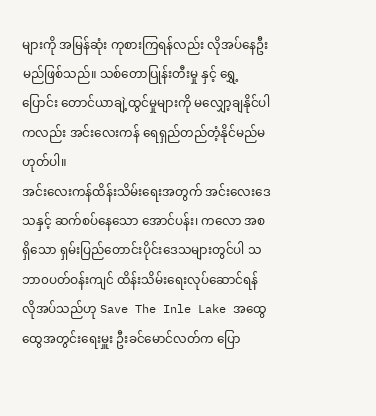များကို အမြန်ဆုံး ကုစားကြရန်လည်း လိုအပ်နေဦးမည်ဖြစ်သည်။ သစ်တောပြုန်းတီးမှု နှင့် ရွှေ့ပြောင်း တောင်ယာချဲ့ထွင်မှုများကို မလျှော့ချနိုင်ပါကလည်း အင်းလေးကန် ရေရှည်တည်တံ့နိုင်မည်မဟုတ်ပါ။
အင်းလေးကန်ထိန်းသိမ်းရေးအတွက် အင်းလေးဒေသနှင့် ဆက်စပ်နေသော အောင်ပန်း၊ ကလော အစရှိသော ရှမ်းပြည်တောင်းပိုင်းဒေသများတွင်ပါ သဘာ၀ပတ်ဝန်းကျင် ထိန်းသိမ်းရေးလုပ်ဆောင်ရန် လိုအပ်သည်ဟု Save The Inle Lake အထွေထွေအတွင်းရေးမှူး ဦးခင်မောင်လတ်က ပြော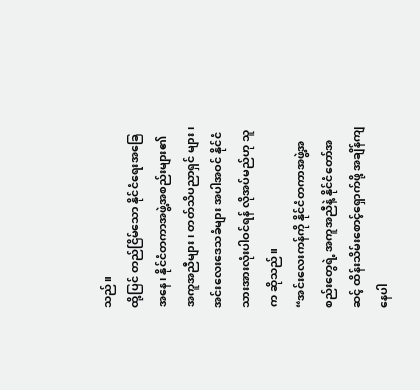သည်။
ထို့ပြင် တည်ငြိမ်သော နိုင်ငံရေးအခြေအနေ၊ နိုင်ငံတကာအဖွဲ့အစည်းများ၏ အကူအညီများ၊ တတ်သိပညာရှင် များ၊ အင်းလေးဒေသခံများ အပါအဝင် နိုင်ငံသားအားလုံးပါဝင်ရန် လိုအပ်မည်ဟု သူက ဆိုသည်။
“အင်းလေးကန်ကို နိုင်ငံတကာအဖွဲ့အစည်းတွေရဲ့ အကူအညီနဲ့ နိုင်ငံတော်အဆင့် ထိန်းသိမ်းစောင့်ရှောက်ဖို့ အချိန်ကျနေပါ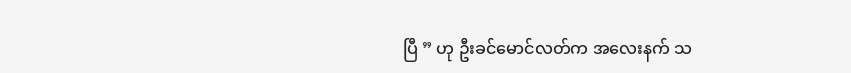ပြီ ” ဟု ဦးခင်မောင်လတ်က အလေးနက် သ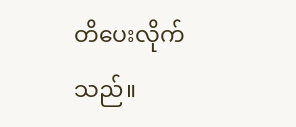တိပေးလိုက်သည်။